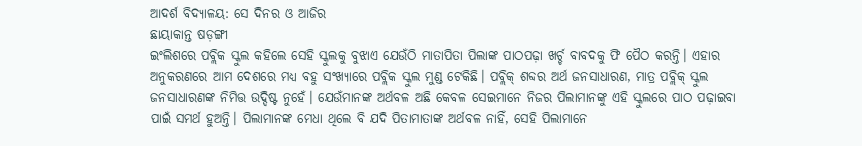ଆଦର୍ଶ ବିଦ୍ୟାଳୟ: ସେ ଦିନର ଓ ଆଜିର
ଛାୟାକାନ୍ତ ଷଡ଼ଙ୍ଗୀ
ଇଂଲିଶରେ ପବ୍ଲିକ ସ୍କୁଲ କହିଲେ ସେହି ସ୍କୁଲକୁ ବୁଝାଏ ଯେଉଁଠି ମାତାପିତା ପିଲାଙ୍କ ପାଠପଢ଼ା ଖର୍ଚ୍ଚ ବାବଦକୁ ଫି ପୈଠ କରନ୍ତି। ଏହାର ଅନୁକରଣରେ ଆମ ଦେଶରେ ମଧ୍ୟ ବହୁ ସଂଖ୍ୟାରେ ପବ୍ଲିକ ସ୍କୁଲ ମୁଣ୍ଡ ଟେକିଛି। ପବ୍ଲିକ୍ ଶବ୍ଦର ଅର୍ଥ ଜନସାଧାରଣ, ମାତ୍ର ପବ୍ଲିକ୍ ସ୍କୁଲ ଜନସାଧାରଣଙ୍କ ନିମିତ୍ତ ଉଦ୍ଦିଷ୍ଟ ନୁହେଁ। ଯେଉଁମାନଙ୍କ ଅର୍ଥବଳ ଅଛି କେବଳ ସେଇମାନେ ନିଜର ପିଲାମାନଙ୍କୁ ଏହି ସ୍କୁଲରେ ପାଠ ପଢ଼ାଇବା ପାଇଁ ସମର୍ଥ ହୁଅନ୍ତି। ପିଲାମାନଙ୍କ ମେଧା ଥିଲେ ବି ଯଦି ପିତାମାତାଙ୍କ ଅର୍ଥବଳ ନାହିଁ, ସେହି ପିଲାମାନେ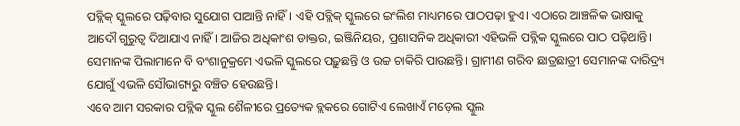ପବ୍ଲିକ୍ ସ୍କୁଲରେ ପଢ଼ିବାର ସୁଯୋଗ ପାଆନ୍ତି ନାହିଁ। ଏହି ପବ୍ଲିକ୍ ସ୍କୁଲରେ ଇଂଲିଶ ମାଧ୍ୟମରେ ପାଠପଢ଼ା ହୁଏ। ଏଠାରେ ଆଞ୍ଚଳିକ ଭାଷାକୁ ଆଦୌ ଗୁରୁତ୍ବ ଦିଆଯାଏ ନାହିଁ। ଆଜିର ଅଧିକାଂଶ ଡାକ୍ତର, ଇଞ୍ଜିନିୟର, ପ୍ରଶାସନିକ ଅଧିକାରୀ ଏହିଭଳି ପବ୍ଲିକ ସ୍କୁଲରେ ପାଠ ପଢ଼ିଥାନ୍ତି। ସେମାନଙ୍କ ପିଲାମାନେ ବି ବଂଶାନୁକ୍ରମେ ଏଭଳି ସ୍କୁଲରେ ପଢ଼ୁଛନ୍ତି ଓ ଉଚ୍ଚ ଚାକିରି ପାଉଛନ୍ତି। ଗ୍ରାମୀଣ ଗରିବ ଛାତ୍ରଛାତ୍ରୀ ସେମାନଙ୍କ ଦାରିଦ୍ର୍ୟ ଯୋଗୁଁ ଏଭଳି ସୌଭାଗ୍ୟରୁ ବଞ୍ଚିତ ହେଉଛନ୍ତି।
ଏବେ ଆମ ସରକାର ପବ୍ଲିକ ସ୍କୁଲ ଶୈଳୀରେ ପ୍ରତ୍ୟେକ ବ୍ଲକରେ ଗୋଟିଏ ଲେଖାଏଁ ମଡ଼େଲ ସ୍କୁଲ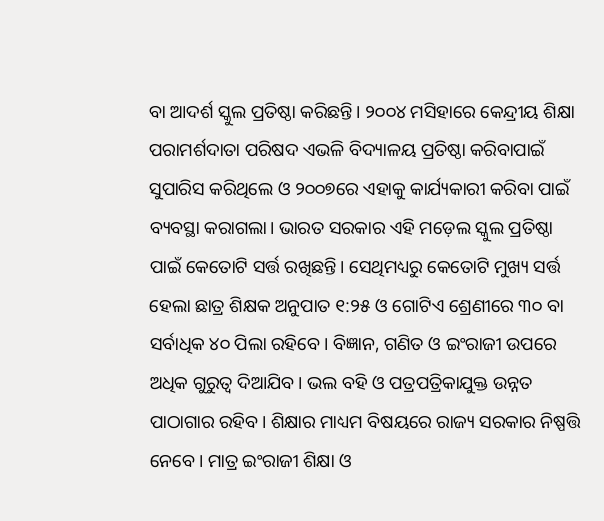ବା ଆଦର୍ଶ ସ୍କୁଲ ପ୍ରତିଷ୍ଠା କରିଛନ୍ତି। ୨୦୦୪ ମସିହାରେ କେନ୍ଦ୍ରୀୟ ଶିକ୍ଷା ପରାମର୍ଶଦାତା ପରିଷଦ ଏଭଳି ବିଦ୍ୟାଳୟ ପ୍ରତିଷ୍ଠା କରିବାପାଇଁ ସୁପାରିସ କରିଥିଲେ ଓ ୨୦୦୭ରେ ଏହାକୁ କାର୍ଯ୍ୟକାରୀ କରିବା ପାଇଁ ବ୍ୟବସ୍ଥା କରାଗଲା। ଭାରତ ସରକାର ଏହି ମଡ଼େଲ ସ୍କୁଲ ପ୍ରତିଷ୍ଠା ପାଇଁ କେତୋଟି ସର୍ତ୍ତ ରଖିଛନ୍ତି। ସେଥିମଧ୍ୟରୁ କେତୋଟି ମୁଖ୍ୟ ସର୍ତ୍ତ ହେଲା ଛାତ୍ର ଶିକ୍ଷକ ଅନୁପାତ ୧:୨୫ ଓ ଗୋଟିଏ ଶ୍ରେଣୀରେ ୩୦ ବା ସର୍ବାଧିକ ୪୦ ପିଲା ରହିବେ। ବିଜ୍ଞାନ, ଗଣିତ ଓ ଇଂରାଜୀ ଉପରେ ଅଧିକ ଗୁରୁତ୍ବ ଦିଆଯିବ। ଭଲ ବହି ଓ ପତ୍ରପତ୍ରିକାଯୁକ୍ତ ଉନ୍ନତ ପାଠାଗାର ରହିବ। ଶିକ୍ଷାର ମାଧ୍ୟମ ବିଷୟରେ ରାଜ୍ୟ ସରକାର ନିଷ୍ପତ୍ତି ନେବେ। ମାତ୍ର ଇଂରାଜୀ ଶିକ୍ଷା ଓ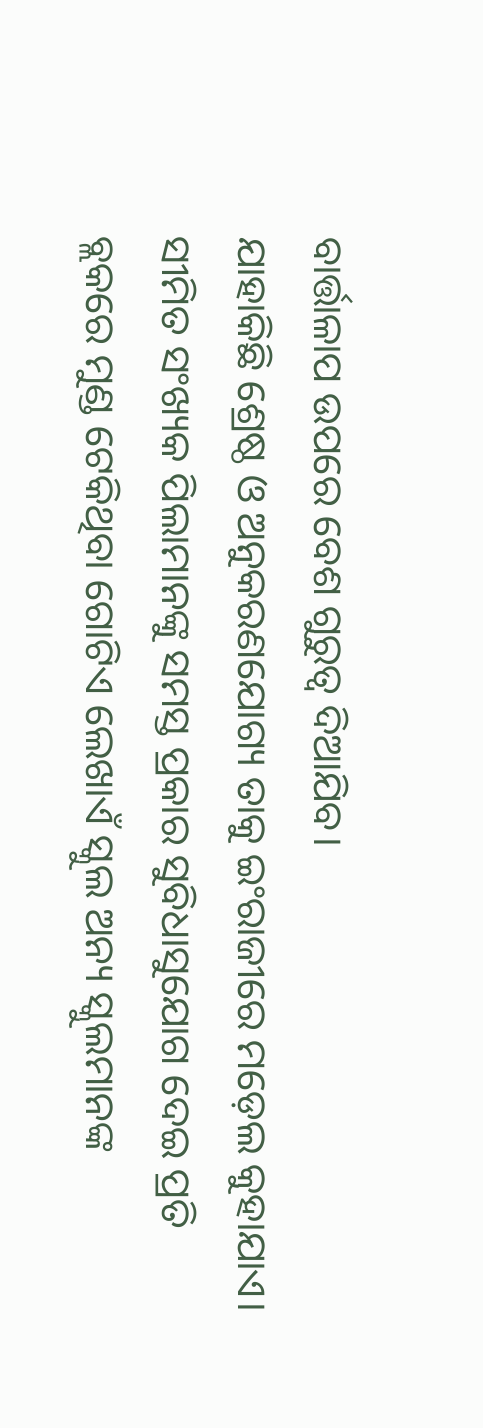ବାର୍ତ୍ତାଳାପ ଉପରେ ବେଶ ଗୁରୁତ୍ବ ଦିଆଯିବ।
ଯାହାକିଛି ଶ୍ରେଷ୍ଠ ଓ ଅନୁକରଣଯୋଗ୍ୟ ତାକୁ ଇଂରାଜୀରେ ମଡ଼େଲ କୁହାଯାଏ। ସୀମିତ ସଂଖ୍ୟକ ପିଲାମାନଙ୍କୁ ସମସ୍ତ ପ୍ରକାର ସୁବିଧାସୁଯୋଗ ଦେଇ ପ୍ରତି ବ୍ଲକରେ ମୁଣ୍ଡ ଟେକିଥିବା ଗୋଟିଏ ଲେଖାଏଁ ସ୍କୁଲ ଅନ୍ୟ ସ୍କୁଲମାନଙ୍କ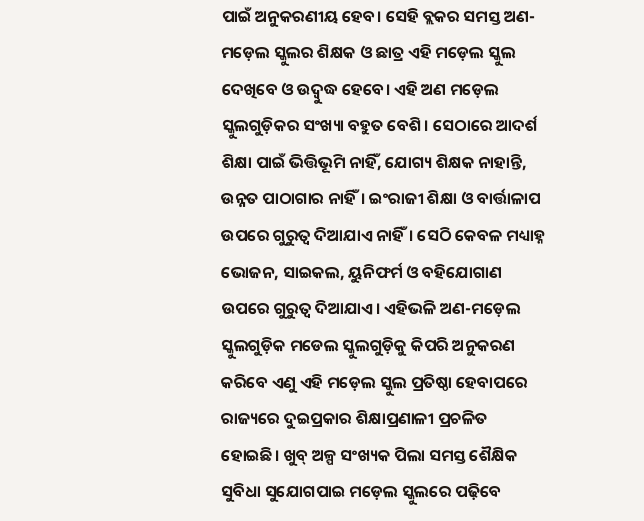ପାଇଁ ଅନୁକରଣୀୟ ହେବ। ସେହି ବ୍ଲକର ସମସ୍ତ ଅଣ-ମଡ଼େଲ ସ୍କୁଲର ଶିକ୍ଷକ ଓ ଛାତ୍ର ଏହି ମଡ଼େଲ ସ୍କୁଲ ଦେଖିବେ ଓ ଉଦ୍ବୁଦ୍ଧ ହେବେ। ଏହି ଅଣ ମଡ଼େଲ ସ୍କୁଲଗୁଡ଼ିକର ସଂଖ୍ୟା ବହୁତ ବେଶି। ସେଠାରେ ଆଦର୍ଶ ଶିକ୍ଷା ପାଇଁ ଭିତ୍ତିଭୂମି ନାହିଁ, ଯୋଗ୍ୟ ଶିକ୍ଷକ ନାହାନ୍ତି, ଉନ୍ନତ ପାଠାଗାର ନାହିଁ। ଇଂରାଜୀ ଶିକ୍ଷା ଓ ବାର୍ତ୍ତାଳାପ ଉପରେ ଗୁରୁତ୍ବ ଦିଆଯାଏ ନାହିଁ। ସେଠି କେବଳ ମଧ୍ୟାହ୍ନ ଭୋଜନ, ସାଇକଲ, ୟୁନିଫର୍ମ ଓ ବହିଯୋଗାଣ ଉପରେ ଗୁରୁତ୍ବ ଦିଆଯାଏ। ଏହିଭଳି ଅଣ-ମଡ଼େଲ ସ୍କୁଲଗୁଡ଼ିକ ମଡେଲ ସ୍କୁଲଗୁଡ଼ିକୁ କିପରି ଅନୁକରଣ କରିବେ ଏଣୁ ଏହି ମଡ଼େଲ ସ୍କୁଲ ପ୍ରତିଷ୍ଠା ହେବାପରେ ରାଜ୍ୟରେ ଦୁଇପ୍ରକାର ଶିକ୍ଷାପ୍ରଣାଳୀ ପ୍ରଚଳିତ ହୋଇଛି। ଖୁବ୍ ଅଳ୍ପ ସଂଖ୍ୟକ ପିଲା ସମସ୍ତ ଶୈକ୍ଷିକ ସୁବିଧା ସୁଯୋଗପାଇ ମଡ଼େଲ ସ୍କୁଲରେ ପଢ଼ିବେ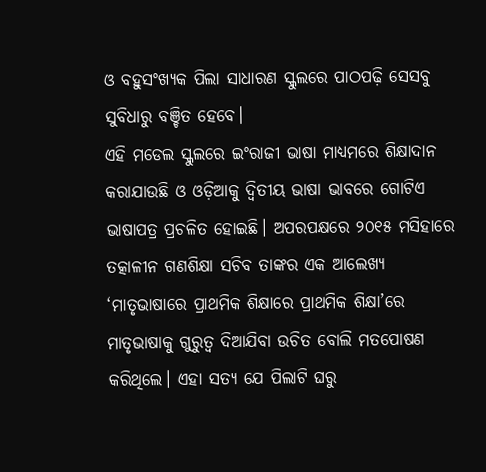ଓ ବହୁସଂଖ୍ୟକ ପିଲା ସାଧାରଣ ସ୍କୁଲରେ ପାଠପଢ଼ି ସେସବୁ ସୁବିଧାରୁ ବଞ୍ଚିତ ହେବେ।
ଏହି ମଡେଲ ସ୍କୁଲରେ ଇଂରାଜୀ ଭାଷା ମାଧ୍ୟମରେ ଶିକ୍ଷାଦାନ କରାଯାଉଛି ଓ ଓଡ଼ିଆକୁ ଦ୍ବିତୀୟ ଭାଷା ଭାବରେ ଗୋଟିଏ ଭାଷାପତ୍ର ପ୍ରଚଳିତ ହୋଇଛି। ଅପରପକ୍ଷରେ ୨୦୧୫ ମସିହାରେ ତତ୍କାଳୀନ ଗଣଶିକ୍ଷା ସଚିବ ତାଙ୍କର ଏକ ଆଲେଖ୍ୟ ‘ମାତୃଭାଷାରେ ପ୍ରାଥମିକ ଶିକ୍ଷାରେ ପ୍ରାଥମିକ ଶିକ୍ଷା’ରେ ମାତୃଭାଷାକୁ ଗୁରୁତ୍ବ ଦିଆଯିବା ଉଚିତ ବୋଲି ମତପୋଷଣ କରିଥିଲେ। ଏହା ସତ୍ୟ ଯେ ପିଲାଟି ଘରୁ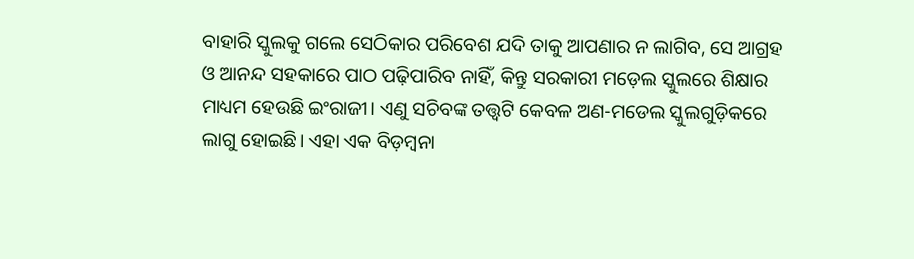ବାହାରି ସ୍କୁଲକୁ ଗଲେ ସେଠିକାର ପରିବେଶ ଯଦି ତାକୁ ଆପଣାର ନ ଲାଗିବ, ସେ ଆଗ୍ରହ ଓ ଆନନ୍ଦ ସହକାରେ ପାଠ ପଢ଼ିପାରିବ ନାହିଁ, କିନ୍ତୁ ସରକାରୀ ମଡ଼େଲ ସ୍କୁଲରେ ଶିକ୍ଷାର ମାଧ୍ୟମ ହେଉଛି ଇଂରାଜୀ। ଏଣୁ ସଚିବଙ୍କ ତତ୍ତ୍ବଟି କେବଳ ଅଣ-ମଡେଲ ସ୍କୁଲଗୁଡ଼ିକରେ ଲାଗୁ ହୋଇଛି। ଏହା ଏକ ବିଡ଼ମ୍ବନା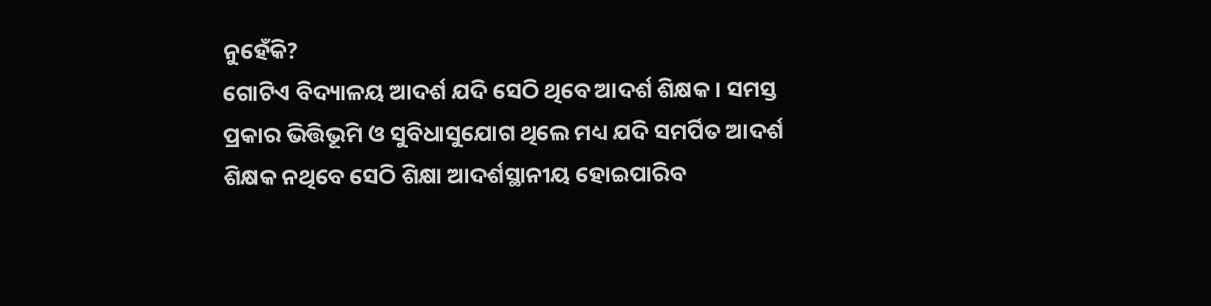ନୁହେଁକି?
ଗୋଟିଏ ବିଦ୍ୟାଳୟ ଆଦର୍ଶ ଯଦି ସେଠି ଥିବେ ଆଦର୍ଶ ଶିକ୍ଷକ। ସମସ୍ତ ପ୍ରକାର ଭିତ୍ତିଭୂମି ଓ ସୁବିଧାସୁଯୋଗ ଥିଲେ ମଧ୍ୟ ଯଦି ସମର୍ପିତ ଆଦର୍ଶ ଶିକ୍ଷକ ନଥିବେ ସେଠି ଶିକ୍ଷା ଆଦର୍ଶସ୍ଥାନୀୟ ହୋଇପାରିବ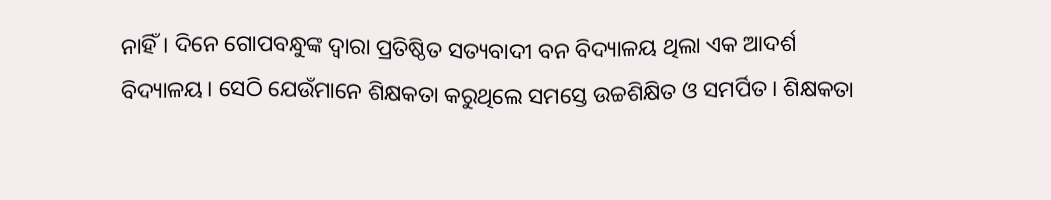ନାହିଁ। ଦିନେ ଗୋପବନ୍ଧୁଙ୍କ ଦ୍ବାରା ପ୍ରତିଷ୍ଠିତ ସତ୍ୟବାଦୀ ବନ ବିଦ୍ୟାଳୟ ଥିଲା ଏକ ଆଦର୍ଶ ବିଦ୍ୟାଳୟ। ସେଠି ଯେଉଁମାନେ ଶିକ୍ଷକତା କରୁଥିଲେ ସମସ୍ତେ ଉଚ୍ଚଶିକ୍ଷିତ ଓ ସମର୍ପିତ। ଶିକ୍ଷକତା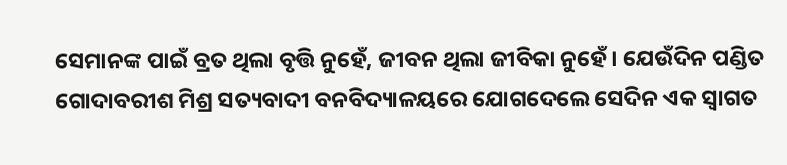ସେମାନଙ୍କ ପାଇଁ ବ୍ରତ ଥିଲା ବୃତ୍ତି ନୁହେଁ, ଜୀବନ ଥିଲା ଜୀବିକା ନୁହେଁ। ଯେଉଁଦିନ ପଣ୍ଡିତ ଗୋଦାବରୀଶ ମିଶ୍ର ସତ୍ୟବାଦୀ ବନବିଦ୍ୟାଳୟରେ ଯୋଗଦେଲେ ସେଦିନ ଏକ ସ୍ବାଗତ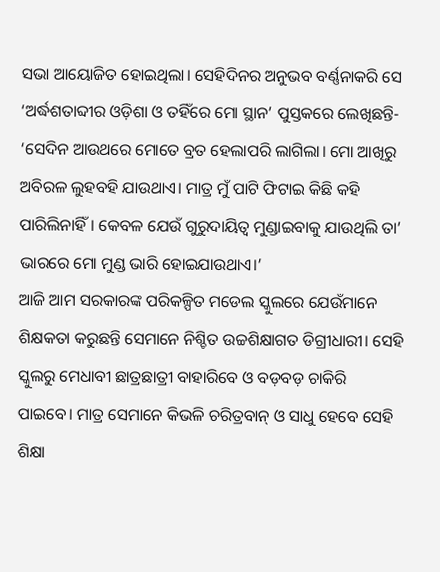ସଭା ଆୟୋଜିତ ହୋଇଥିଲା। ସେହିଦିନର ଅନୁଭବ ବର୍ଣ୍ଣନାକରି ସେ ‘ଅର୍ଦ୍ଧଶତାବ୍ଦୀର ଓଡ଼ିଶା ଓ ତହିଁରେ ମୋ ସ୍ଥାନ’ ପୁସ୍ତକରେ ଲେଖିଛନ୍ତି- ‘ସେଦିନ ଆଉଥରେ ମୋତେ ବ୍ରତ ହେଲାପରି ଲାଗିଲା। ମୋ ଆଖିରୁ ଅବିରଳ ଲୁହବହି ଯାଉଥାଏ। ମାତ୍ର ମୁଁ ପାଟି ଫିଟାଇ କିଛି କହି ପାରିଲିନାହିଁ। କେବଳ ଯେଉଁ ଗୁରୁଦାୟିତ୍ବ ମୁଣ୍ଡାଇବାକୁ ଯାଉଥିଲି ତା’ ଭାରରେ ମୋ ମୁଣ୍ଡ ଭାରି ହୋଇଯାଉଥାଏ।’
ଆଜି ଆମ ସରକାରଙ୍କ ପରିକଳ୍ପିତ ମଡେଲ ସ୍କୁଲରେ ଯେଉଁମାନେ ଶିକ୍ଷକତା କରୁଛନ୍ତି ସେମାନେ ନିଶ୍ଚିତ ଉଚ୍ଚଶିକ୍ଷାଗତ ଡିଗ୍ରୀଧାରୀ। ସେହି ସ୍କୁଲରୁ ମେଧାବୀ ଛାତ୍ରଛାତ୍ରୀ ବାହାରିବେ ଓ ବଡ଼ବଡ଼ ଚାକିରି ପାଇବେ। ମାତ୍ର ସେମାନେ କିଭଳି ଚରିତ୍ରବାନ୍ ଓ ସାଧୁ ହେବେ ସେହି ଶିକ୍ଷା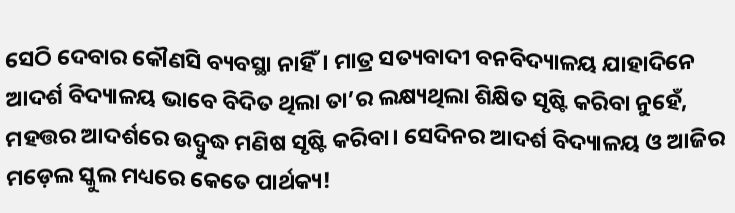ସେଠି ଦେବାର କୌଣସି ବ୍ୟବସ୍ଥା ନାହିଁ। ମାତ୍ର ସତ୍ୟବାଦୀ ବନବିଦ୍ୟାଳୟ ଯାହାଦିନେ ଆଦର୍ଶ ବିଦ୍ୟାଳୟ ଭାବେ ବିଦିତ ଥିଲା ତା’ର ଲକ୍ଷ୍ୟଥିଲା ଶିକ୍ଷିତ ସୃଷ୍ଟି କରିବା ନୁହେଁ, ମହତ୍ତର ଆଦର୍ଶରେ ଉଦ୍ବୁଦ୍ଧ ମଣିଷ ସୃଷ୍ଟି କରିବା। ସେଦିନର ଆଦର୍ଶ ବିଦ୍ୟାଳୟ ଓ ଆଜିର ମଡ଼େଲ ସ୍କୁଲ ମଧ୍ୟରେ କେତେ ପାର୍ଥକ୍ୟ!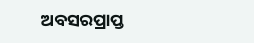ଅବସରପ୍ରାପ୍ତ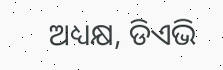ଅଧ୍ୟକ୍ଷ, ଡିଏଭି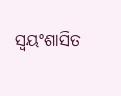ସ୍ବୟଂଶାସିତ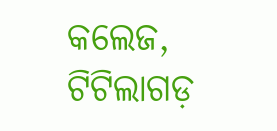କଲେଜ, ଟିଟିଲାଗଡ଼